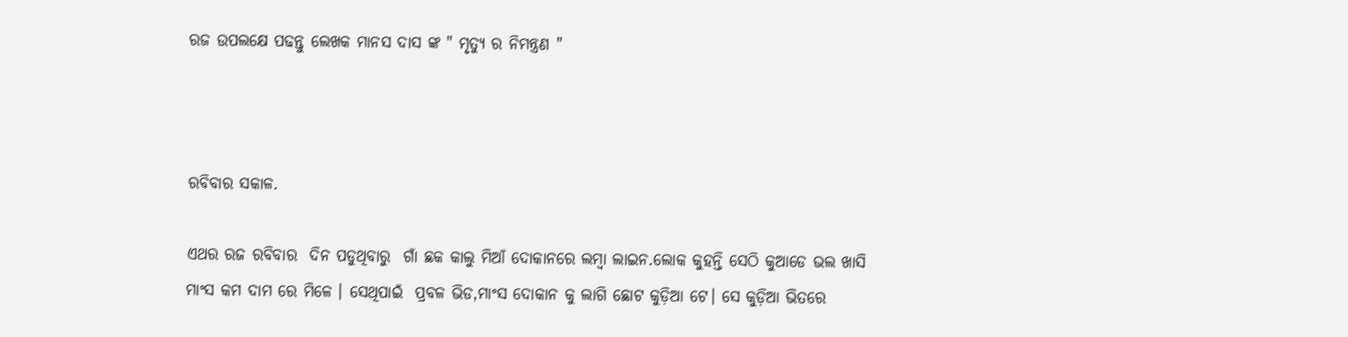ରଜ ଉପଲକ୍ଷେ ପଢନ୍ତୁ ଲେଖକ ମାନସ ଦାସ ଙ୍କ " ମୃତ୍ୟୁ ର ନିମନ୍ତ୍ରଣ "



ରବିବାର ସକାଳ.

ଏଥର ରଜ ରବିବାର  ଦିନ ପଡୁଥିବାରୁ  ଗାଁ ଛକ କାଲୁ ମିଆଁ ଦୋକାନରେ ଲମ୍ବା ଲାଇନ.ଲୋକ କୁହନ୍ତି ସେଠି କୁଆଡେ ଭଲ ଖାସି ମାଂସ କମ ଦାମ ରେ ମିଳେ । ସେଥିପାଇଁ  ପ୍ରବଳ ଭିଡ,ମାଂସ ଦୋକାନ କୁ ଲାଗି ଛୋଟ କୁଡ଼ିଆ ଟେ। ସେ କୁଡ଼ିଆ ଭିତରେ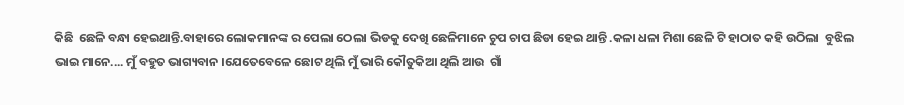କିଛି  ଛେଳି ବନ୍ଧା ହେଇଥାନ୍ତି.ବାହାରେ ଲୋକମାନଙ୍କ ର ପେଲା ଠେଲା ଭିଡକୁ ଦେଖି ଛେଳିମାନେ ଚୁପ ଚାପ ଛିଡା ହେଇ ଥାନ୍ତି .କଳା ଧଳା ମିଶା ଛେଳି ଟି ହାଠାତ କହି ଉଠିଲା  ବୁଝିଲ ଭାଇ ମାନେ.... ମୁଁ ବହୁତ ଭାଗ୍ୟବାନ ।ଯେତେବେଳେ ଛୋଟ ଥିଲି ମୁଁ ଭାରି କୌତୁକିଆ ଥିଲି ଆଉ  ଗାଁ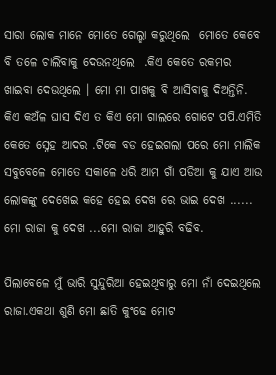ସାରା ଲୋକ ମାନେ ମୋତେ ଗେଲ୍ହା କରୁଥିଲେ  ମୋତେ କେବେ ବି ତଳେ ଚାଲିବାକୁ ଦେଉନଥିଲେ  .କିଏ କେତେ ରକମର ଖାଇବା ଦେଉଥିଲେ । ମୋ ମା ପାଖକୁ ବି ଆସିବାକୁ ଦିଅନ୍ତିନି. କିଏ କଅଁଳ ଘାସ ଦିଏ ତ କିଏ ମୋ ଗାଲରେ ଗୋଟେ ପପି.ଏମିତି କେତେ ସ୍ନେହ ଆଦର .ଟିକେ ବଡ ହେଇଗଲା ପରେ ମୋ ମାଲିକ ସବୁବେଳେ ମୋତେ ସକାଳେ ଧରି ଆମ ଗାଁ ପଡିଆ କୁ ଯାଏ ଆଉ ଲୋକଙ୍କୁ ଦେଖେଇ କହେ ହେଇ ଦେଖ ରେ ଭାଇ ଦେଖ ...... ମୋ ରାଜା କୁ ଦେଖ ...ମୋ ରାଜା ଆହୁରି ବଢିବ.

ପିଲାବେଳେ ମୁଁ ଭାରି ସୁନ୍ଦୁରିଆ ହେଇଥିବାରୁ ମୋ ନାଁ ଦେଇଥିଲେ ରାଜା.ଏକଥା ଶୁଣି ମୋ ଛାତି କୁଂଢେ ମୋଟ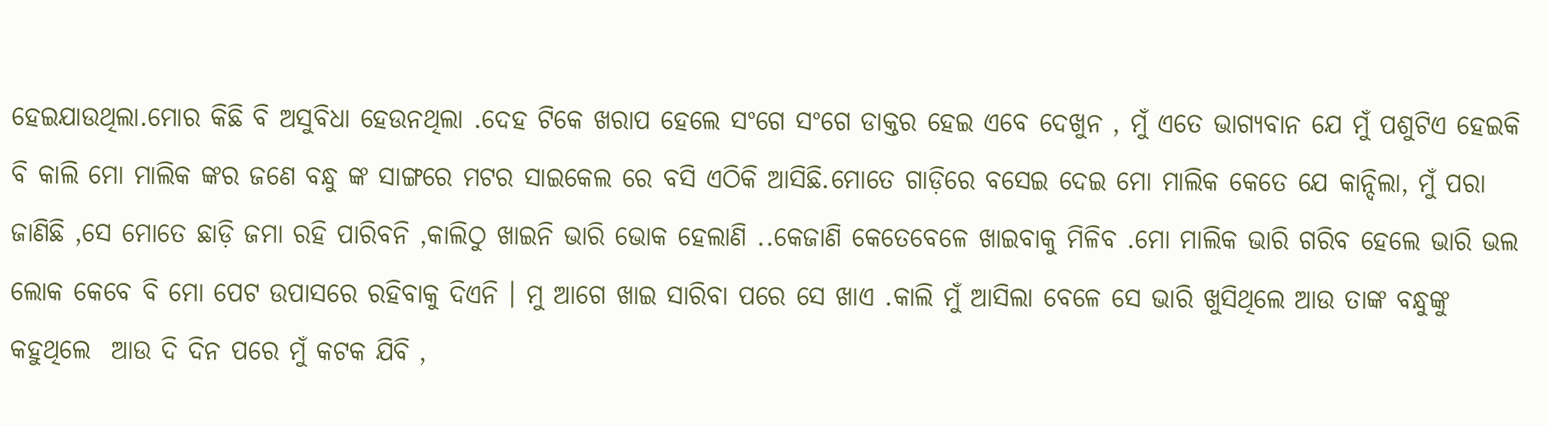ହେଇଯାଉଥିଲା.ମୋର କିଛି ବି ଅସୁବିଧା ହେଉନଥିଲା .ଦେହ ଟିକେ ଖରାପ ହେଲେ ସଂଗେ ସଂଗେ ଡାକ୍ତର ହେଇ ଏବେ ଦେଖୁନ , ମୁଁ ଏତେ ଭାଗ୍ୟବାନ ଯେ ମୁଁ ପଶୁଟିଏ ହେଇକି ବି କାଲି ମୋ ମାଲିକ ଙ୍କର ଜଣେ ବନ୍ଧୁ ଙ୍କ ସାଙ୍ଗରେ ମଟର ସାଇକେଲ ରେ ବସି ଏଠିକି ଆସିଛି.ମୋତେ ଗାଡ଼ିରେ ବସେଇ ଦେଇ ମୋ ମାଲିକ କେତେ ଯେ କାନ୍ଦିଲା, ମୁଁ ପରା ଜାଣିଛି ,ସେ ମୋତେ ଛାଡ଼ି ଜମା ରହି ପାରିବନି ,କାଲିଠୁ ଖାଇନି ଭାରି ଭୋକ ହେଲାଣି ..କେଜାଣି କେତେବେଳେ ଖାଇବାକୁ ମିଳିବ .ମୋ ମାଲିକ ଭାରି ଗରିବ ହେଲେ ଭାରି ଭଲ ଲୋକ କେବେ ବି ମୋ ପେଟ ଉପାସରେ ରହିବାକୁ ଦିଏନି । ମୁ ଆଗେ ଖାଇ ସାରିବା ପରେ ସେ ଖାଏ .କାଲି ମୁଁ ଆସିଲା ବେଳେ ସେ ଭାରି ଖୁସିଥିଲେ ଆଉ ତାଙ୍କ ବନ୍ଧୁଙ୍କୁ କହୁଥିଲେ  ଆଉ ଦି ଦିନ ପରେ ମୁଁ କଟକ ଯିବି ,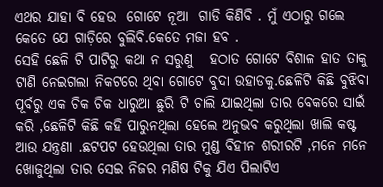ଏଥର ଯାହା ବି ହେଉ  ଗୋଟେ ନୂଆ  ଗାଡି କିଣିବି . ମୁଁ ଏଠାରୁ ଗଲେ କେତେ ଯେ ଗାଡ଼ିରେ ବୁଲିବି.କେତେ ମଜା ହବ .
ସେହି ଛେଳି ଟି ପାଟିରୁ କଥା ନ ସରୁଣୁ   ହଠାତ ଗୋଟେ ବିଶାଳ ହାତ ତାକୁ ଟାଣି ନେଇଗଲା ନିକଟରେ ଥିବା ଗୋଟେ ବୁଦା ଉହାଡକୁ.ଛେଳିଟି କିଛି ବୁଝିବା ପୂର୍ବରୁ ଏକ ଚିକ ଚିକ ଧାରୁଆ ଛୁରି ଟି ଚାଲି ଯାଇଥିଲା ତାର ବେକରେ ସାଇଁ କରି ,ଛେଳିଟି କିଛି କହି ପାରୁନଥିଲା ହେଲେ ଅନୁଭବ କରୁଥିଲା ଖାଲି କଷ୍ଟ ଆଉ ଯନ୍ତ୍ରଣା .ଛଟପଟ ହେଉଥିଲା ତାର ମୁଣ୍ଡ ବିହୀନ ଶରୀରଟି ,ମନେ ମନେ ଖୋଜୁଥିଲା ତାର ସେଇ ନିଜର ମଣିଷ ଟିକୁ ଯିଏ ପିଲାଟିଏ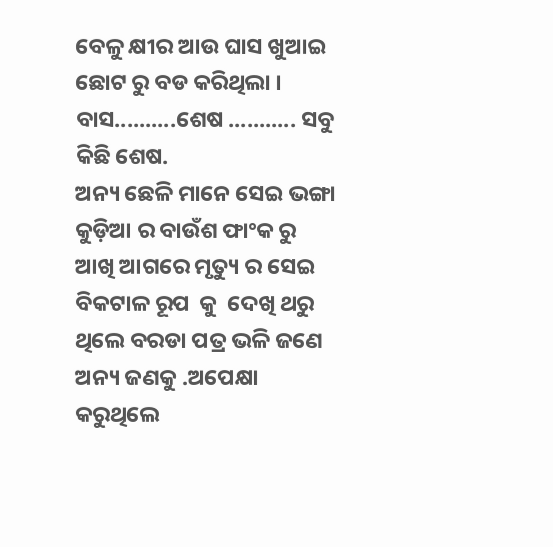ବେଳୁ କ୍ଷୀର ଆଉ ଘାସ ଖୁଆଇ ଛୋଟ ରୁ ବଡ କରିଥିଲା ।
ବାସ..........ଶେଷ ........... ସବୁ କିଛି ଶେଷ.
ଅନ୍ୟ ଛେଳି ମାନେ ସେଇ ଭଙ୍ଗା କୁଡ଼ିଆ ର ବାଉଁଶ ଫାଂକ ରୁ  ଆଖି ଆଗରେ ମୃତ୍ୟୁ ର ସେଇ  ବିକଟାଳ ରୂପ  କୁ  ଦେଖି ଥରୁ ଥିଲେ ବରଡା ପତ୍ର ଭଳି ଜଣେ ଅନ୍ୟ ଜଣକୁ .ଅପେକ୍ଷା କରୁଥିଲେ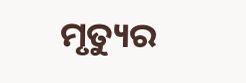ମୃତ୍ୟୁର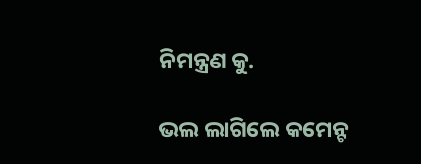ନିମନ୍ତ୍ରଣ କୁ.

ଭଲ ଲାଗିଲେ କମେନ୍ଟ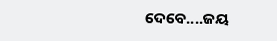ଦେବେ....ଜୟ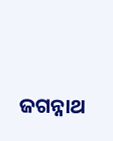ଜଗନ୍ନାଥ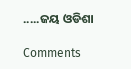.....ଜୟ ଓଡିଶା

Comments